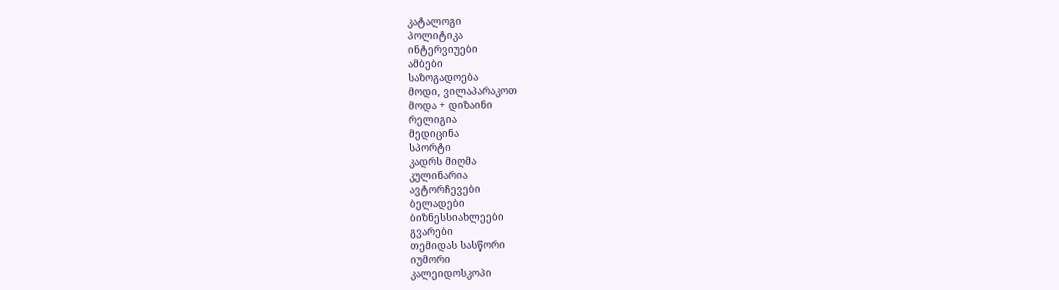კატალოგი
პოლიტიკა
ინტერვიუები
ამბები
საზოგადოება
მოდი, ვილაპარაკოთ
მოდა + დიზაინი
რელიგია
მედიცინა
სპორტი
კადრს მიღმა
კულინარია
ავტორჩევები
ბელადები
ბიზნესსიახლეები
გვარები
თემიდას სასწორი
იუმორი
კალეიდოსკოპი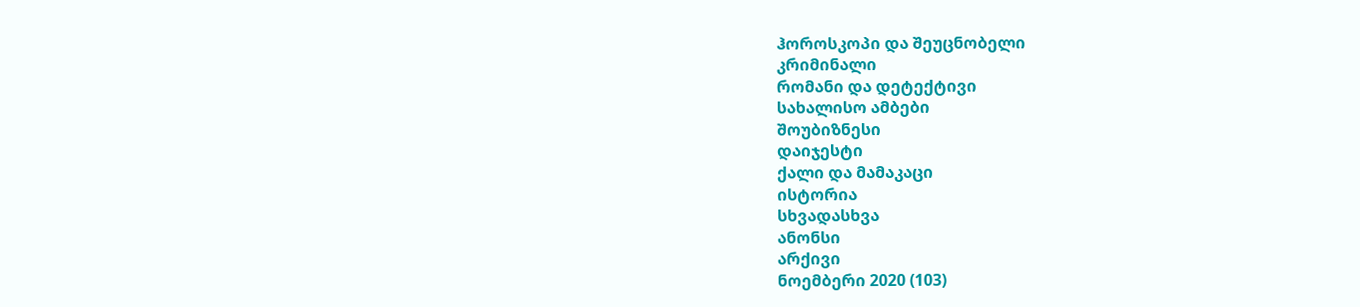ჰოროსკოპი და შეუცნობელი
კრიმინალი
რომანი და დეტექტივი
სახალისო ამბები
შოუბიზნესი
დაიჯესტი
ქალი და მამაკაცი
ისტორია
სხვადასხვა
ანონსი
არქივი
ნოემბერი 2020 (103)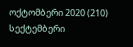ოქტომბერი 2020 (210)
სექტემბერი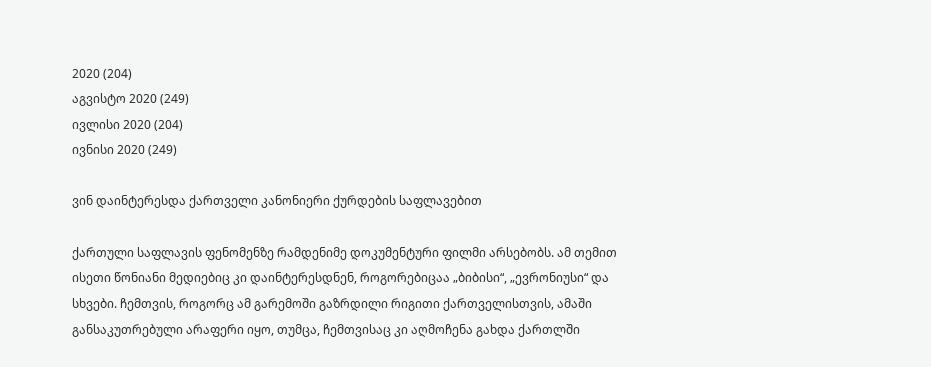2020 (204)
აგვისტო 2020 (249)
ივლისი 2020 (204)
ივნისი 2020 (249)

ვინ დაინტერესდა ქართველი კანონიერი ქურდების საფლავებით

ქართული საფლავის ფენომენზე რამდენიმე დოკუმენტური ფილმი არსებობს. ამ თემით ისეთი წონიანი მედიებიც კი დაინტერესდნენ, როგორებიცაა „ბიბისი“, „ევრონიუსი“ და სხვები. ჩემთვის, როგორც ამ გარემოში გაზრდილი რიგითი ქართველისთვის, ამაში განსაკუთრებული არაფერი იყო, თუმცა, ჩემთვისაც კი აღმოჩენა გახდა ქართლში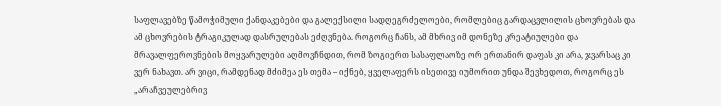საფლავებზე წამოჭიმული ქანდაკებები და გალექსილი სადღეგრძელოები, რომლებიც გარდაცვლილის ცხოვრებას და ამ ცხოვრების ტრაგიკულად დასრულებას ეძღვნება. როგორც ჩანს, ამ მხრივ იმ დონეზე კრეატიულები და მრავალფეროვნების მოყვარულები აღმოვჩნდით, რომ ზოგიერთ სასაფლაოზე ორ ერთანირ დაფას კი არა, ჯვარსაც კი ვერ ნახავთ. არ ვიცი, რამდენად მძიმეა ეს თემა – იქნებ, ყველაფერს ისეთივე იუმორით უნდა შევხედოთ, როგორც ეს „არაჩვეულებრივ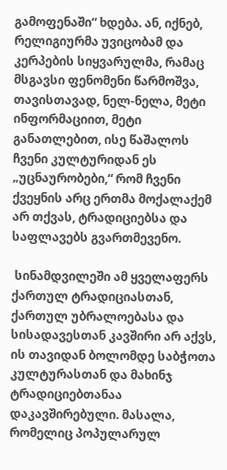გამოფენაში“ ხდება. ან, იქნებ, რელიგიურმა უვიცობამ და კერპების სიყვარულმა, რამაც მსგავსი ფენომენი წარმოშვა, თავისთავად, ნელ-ნელა, მეტი ინფორმაციით, მეტი განათლებით, ისე წაშალოს ჩვენი კულტურიდან ეს „უცნაურობები,“ რომ ჩვენი ქვეყნის არც ერთმა მოქალაქემ არ თქვას, ტრადიციებსა და საფლავებს გვართმევენო.

 სინამდვილეში ამ ყველაფერს ქართულ ტრადიციასთან, ქართულ უბრალოებასა და სისადავესთან კავშირი არ აქვს, ის თავიდან ბოლომდე საბჭოთა კულტურასთან და მახინჯ ტრადიციებთანაა დაკავშირებული. მასალა, რომელიც პოპულარულ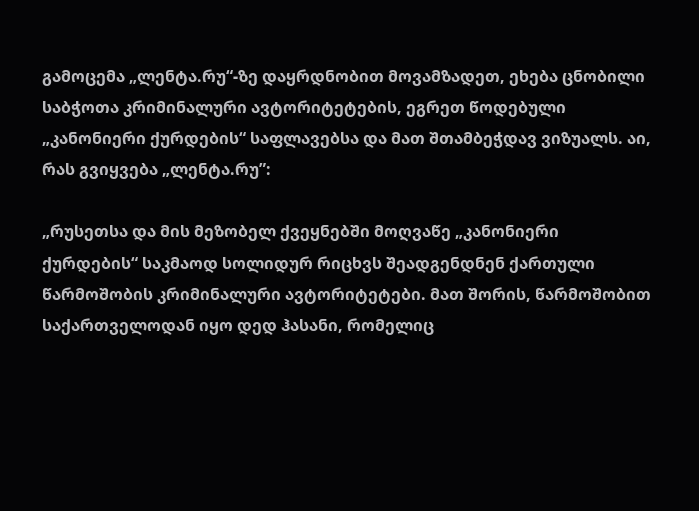გამოცემა „ლენტა.რუ“-ზე დაყრდნობით მოვამზადეთ, ეხება ცნობილი საბჭოთა კრიმინალური ავტორიტეტების, ეგრეთ წოდებული „კანონიერი ქურდების“ საფლავებსა და მათ შთამბეჭდავ ვიზუალს. აი, რას გვიყვება „ლენტა.რუ”:

„რუსეთსა და მის მეზობელ ქვეყნებში მოღვაწე „კანონიერი ქურდების“ საკმაოდ სოლიდურ რიცხვს შეადგენდნენ ქართული წარმოშობის კრიმინალური ავტორიტეტები. მათ შორის, წარმოშობით საქართველოდან იყო დედ ჰასანი, რომელიც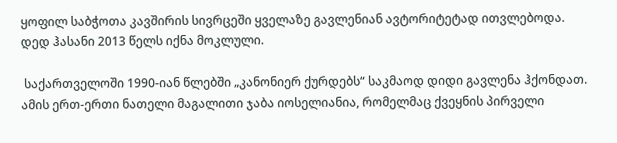ყოფილ საბჭოთა კავშირის სივრცეში ყველაზე გავლენიან ავტორიტეტად ითვლებოდა. დედ ჰასანი 2013 წელს იქნა მოკლული.

 საქართველოში 1990-იან წლებში „კანონიერ ქურდებს“ საკმაოდ დიდი გავლენა ჰქონდათ. ამის ერთ-ერთი ნათელი მაგალითი ჯაბა იოსელიანია, რომელმაც ქვეყნის პირველი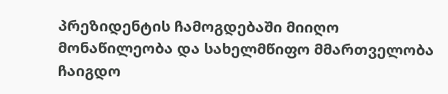პრეზიდენტის ჩამოგდებაში მიიღო მონაწილეობა და სახელმწიფო მმართველობა ჩაიგდო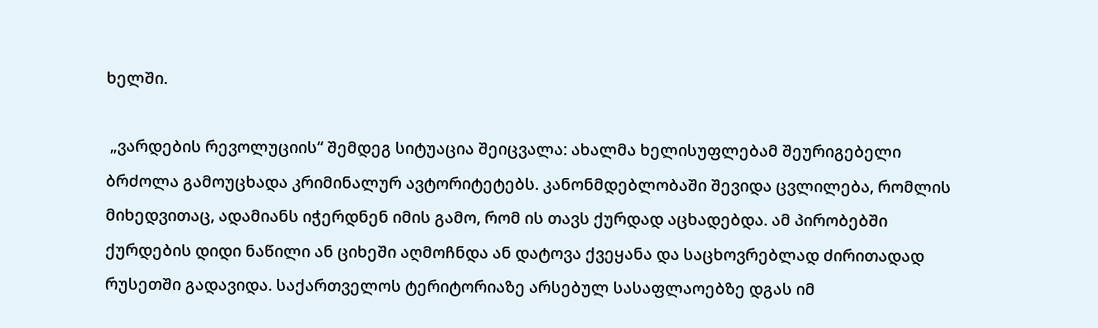ხელში.

 „ვარდების რევოლუციის“ შემდეგ სიტუაცია შეიცვალა: ახალმა ხელისუფლებამ შეურიგებელი ბრძოლა გამოუცხადა კრიმინალურ ავტორიტეტებს. კანონმდებლობაში შევიდა ცვლილება, რომლის მიხედვითაც, ადამიანს იჭერდნენ იმის გამო, რომ ის თავს ქურდად აცხადებდა. ამ პირობებში ქურდების დიდი ნაწილი ან ციხეში აღმოჩნდა ან დატოვა ქვეყანა და საცხოვრებლად ძირითადად რუსეთში გადავიდა. საქართველოს ტერიტორიაზე არსებულ სასაფლაოებზე დგას იმ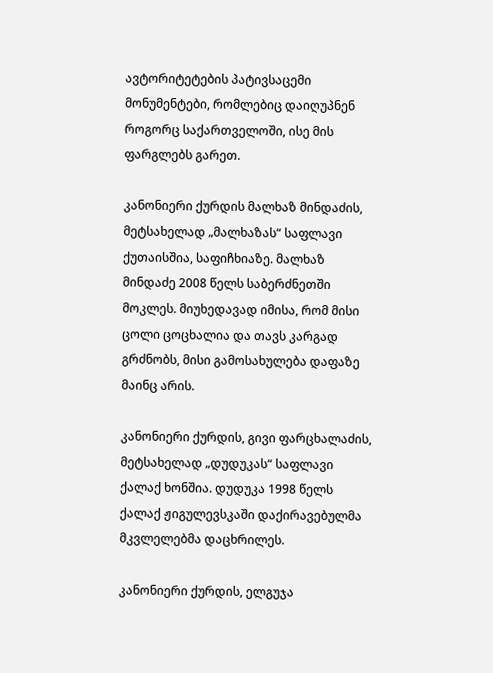ავტორიტეტების პატივსაცემი მონუმენტები, რომლებიც დაიღუპნენ როგორც საქართველოში, ისე მის ფარგლებს გარეთ.

კანონიერი ქურდის მალხაზ მინდაძის, მეტსახელად „მალხაზას“ საფლავი ქუთაისშია, საფიჩხიაზე. მალხაზ მინდაძე 2008 წელს საბერძნეთში მოკლეს. მიუხედავად იმისა, რომ მისი ცოლი ცოცხალია და თავს კარგად გრძნობს, მისი გამოსახულება დაფაზე მაინც არის.

კანონიერი ქურდის, გივი ფარცხალაძის, მეტსახელად „დუდუკას“ საფლავი ქალაქ ხონშია. დუდუკა 1998 წელს ქალაქ ჟიგულევსკაში დაქირავებულმა მკვლელებმა დაცხრილეს.

კანონიერი ქურდის, ელგუჯა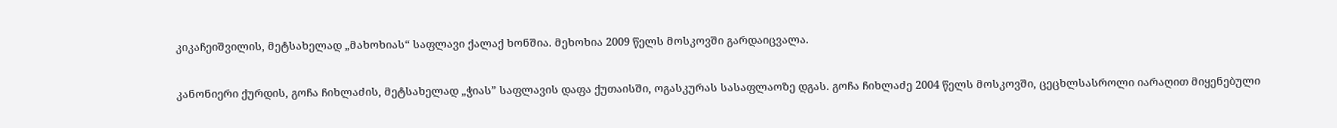კიკაჩეიშვილის, მეტსახელად „მახოხიას“ საფლავი ქალაქ ხონშია. მეხოხია 2009 წელს მოსკოვში გარდაიცვალა.

კანონიერი ქურდის, გოჩა ჩიხლაძის, მეტსახელად „ჭიას” საფლავის დაფა ქუთაისში, ოგასკურას სასაფლაოზე დგას. გოჩა ჩიხლაძე 2004 წელს მოსკოვში, ცეცხლსასროლი იარაღით მიყენებული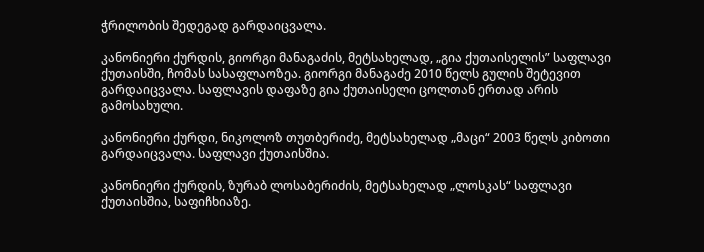ჭრილობის შედეგად გარდაიცვალა.

კანონიერი ქურდის, გიორგი მანაგაძის, მეტსახელად, „გია ქუთაისელის” საფლავი ქუთაისში, ჩომას სასაფლაოზეა. გიორგი მანაგაძე 2010 წელს გულის შეტევით გარდაიცვალა. საფლავის დაფაზე გია ქუთაისელი ცოლთან ერთად არის გამოსახული.

კანონიერი ქურდი, ნიკოლოზ თუთბერიძე, მეტსახელად „მაცი“ 2003 წელს კიბოთი გარდაიცვალა. საფლავი ქუთაისშია.

კანონიერი ქურდის, ზურაბ ლოსაბერიძის, მეტსახელად „ლოსკას“ საფლავი ქუთაისშია, საფიჩხიაზე.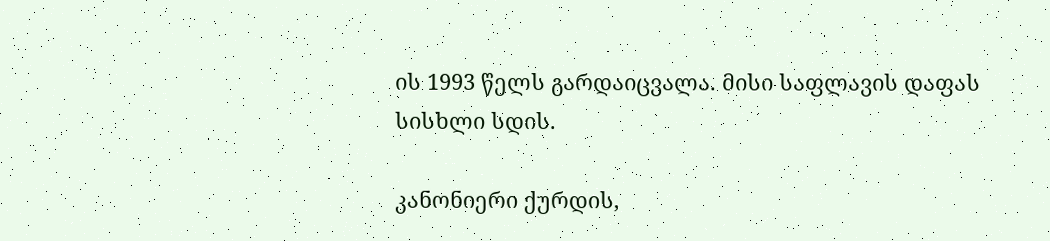ის 1993 წელს გარდაიცვალა. მისი საფლავის დაფას სისხლი სდის.

კანონიერი ქურდის,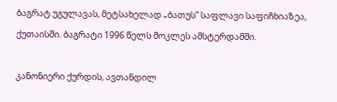ბაგრატ უგულავას, მეტსახელად „ბათუს” საფლავი საფიჩხიაზეა, ქუთაისში. ბაგრატი 1996 წელს მოკლეს ამსტერდამში.

კანონიერი ქურდის, ავთანდილ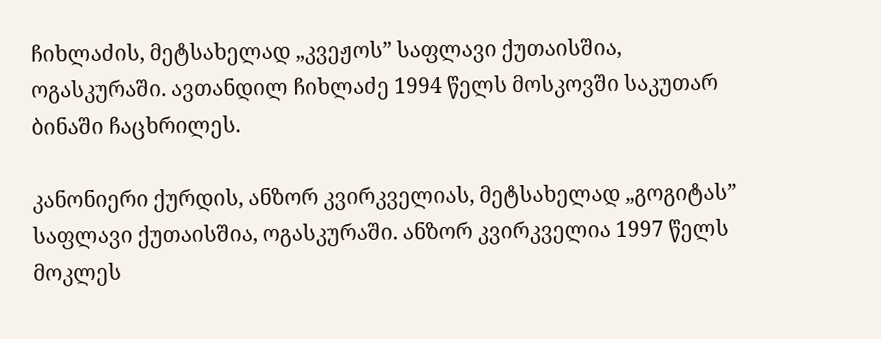ჩიხლაძის, მეტსახელად „კვეჟოს” საფლავი ქუთაისშია, ოგასკურაში. ავთანდილ ჩიხლაძე 1994 წელს მოსკოვში საკუთარ ბინაში ჩაცხრილეს.

კანონიერი ქურდის, ანზორ კვირკველიას, მეტსახელად „გოგიტას” საფლავი ქუთაისშია, ოგასკურაში. ანზორ კვირკველია 1997 წელს მოკლეს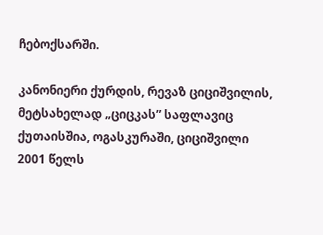ჩებოქსარში.

კანონიერი ქურდის, რევაზ ციციშვილის, მეტსახელად „ციცკას” საფლავიც ქუთაისშია, ოგასკურაში, ციციშვილი 2001 წელს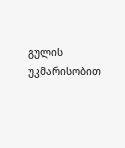გულის უკმარისობით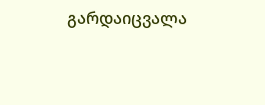გარდაიცვალა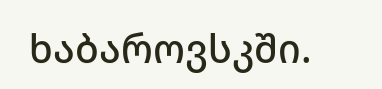ხაბაროვსკში.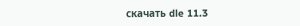скачать dle 11.3